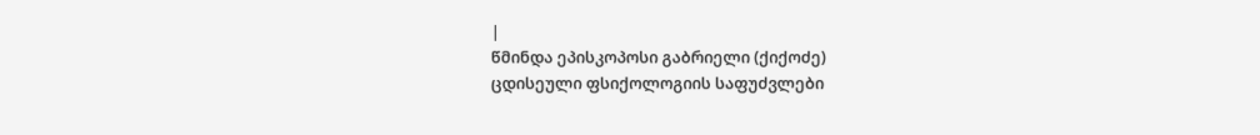|
წმინდა ეპისკოპოსი გაბრიელი (ქიქოძე)
ცდისეული ფსიქოლოგიის საფუძვლები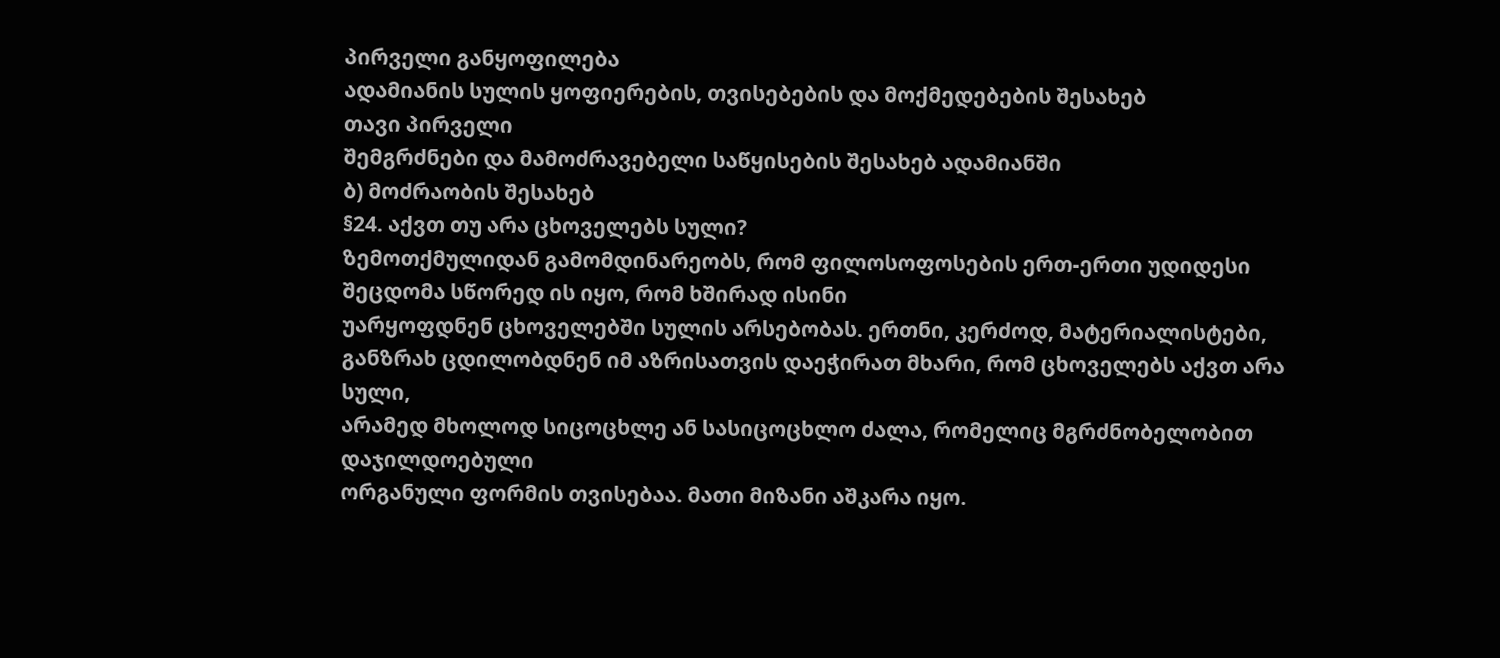პირველი განყოფილება
ადამიანის სულის ყოფიერების, თვისებების და მოქმედებების შესახებ
თავი პირველი
შემგრძნები და მამოძრავებელი საწყისების შესახებ ადამიანში
ბ) მოძრაობის შესახებ
§24. აქვთ თუ არა ცხოველებს სული?
ზემოთქმულიდან გამომდინარეობს, რომ ფილოსოფოსების ერთ-ერთი უდიდესი შეცდომა სწორედ ის იყო, რომ ხშირად ისინი
უარყოფდნენ ცხოველებში სულის არსებობას. ერთნი, კერძოდ, მატერიალისტები,
განზრახ ცდილობდნენ იმ აზრისათვის დაეჭირათ მხარი, რომ ცხოველებს აქვთ არა სული,
არამედ მხოლოდ სიცოცხლე ან სასიცოცხლო ძალა, რომელიც მგრძნობელობით დაჯილდოებული
ორგანული ფორმის თვისებაა. მათი მიზანი აშკარა იყო.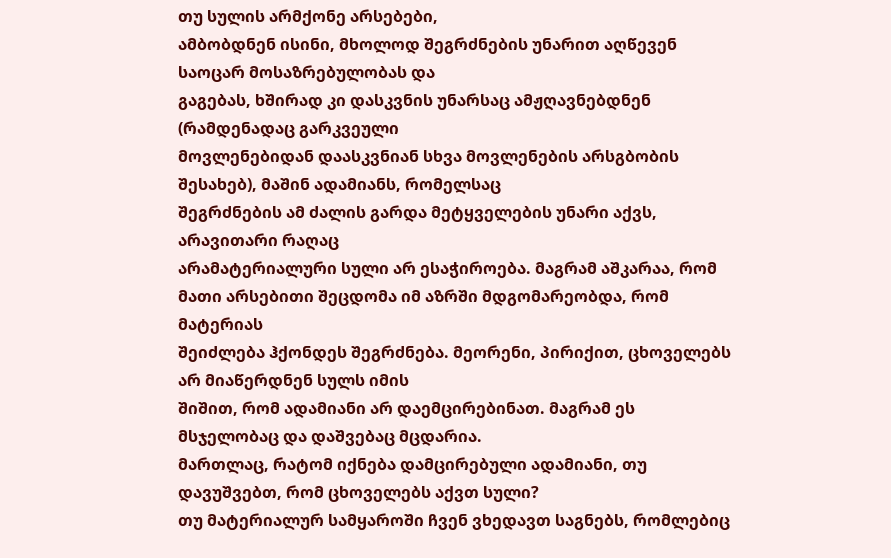თუ სულის არმქონე არსებები,
ამბობდნენ ისინი, მხოლოდ შეგრძნების უნარით აღწევენ საოცარ მოსაზრებულობას და
გაგებას, ხშირად კი დასკვნის უნარსაც ამჟღავნებდნენ (რამდენადაც გარკვეული
მოვლენებიდან დაასკვნიან სხვა მოვლენების არსგბობის შესახებ), მაშინ ადამიანს, რომელსაც
შეგრძნების ამ ძალის გარდა მეტყველების უნარი აქვს, არავითარი რაღაც
არამატერიალური სული არ ესაჭიროება. მაგრამ აშკარაა, რომ მათი არსებითი შეცდომა იმ აზრში მდგომარეობდა, რომ მატერიას
შეიძლება ჰქონდეს შეგრძნება. მეორენი, პირიქით, ცხოველებს არ მიაწერდნენ სულს იმის
შიშით, რომ ადამიანი არ დაემცირებინათ. მაგრამ ეს მსჯელობაც და დაშვებაც მცდარია.
მართლაც, რატომ იქნება დამცირებული ადამიანი, თუ დავუშვებთ, რომ ცხოველებს აქვთ სული?
თუ მატერიალურ სამყაროში ჩვენ ვხედავთ საგნებს, რომლებიც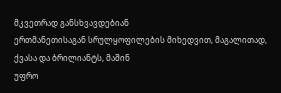მკვეთრად განსხვავდებიან
ერთმანეთისაგან სრულყოფილების მიხედვით, მაგალითად, ქვასა და ბრილიანტს, მაშინ
უფრო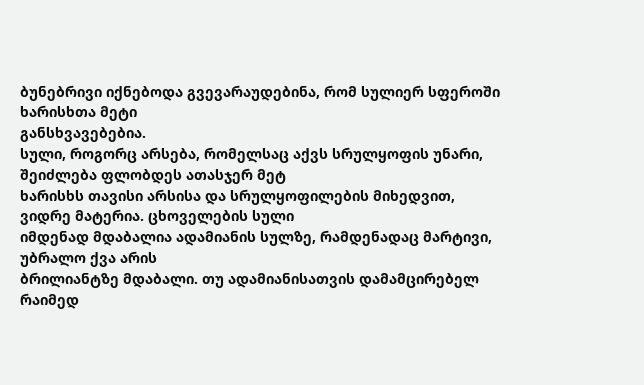ბუნებრივი იქნებოდა გვევარაუდებინა, რომ სულიერ სფეროში ხარისხთა მეტი
განსხვავებებია.
სული, როგორც არსება, რომელსაც აქვს სრულყოფის უნარი, შეიძლება ფლობდეს ათასჯერ მეტ
ხარისხს თავისი არსისა და სრულყოფილების მიხედვით, ვიდრე მატერია. ცხოველების სული
იმდენად მდაბალია ადამიანის სულზე, რამდენადაც მარტივი, უბრალო ქვა არის
ბრილიანტზე მდაბალი. თუ ადამიანისათვის დამამცირებელ რაიმედ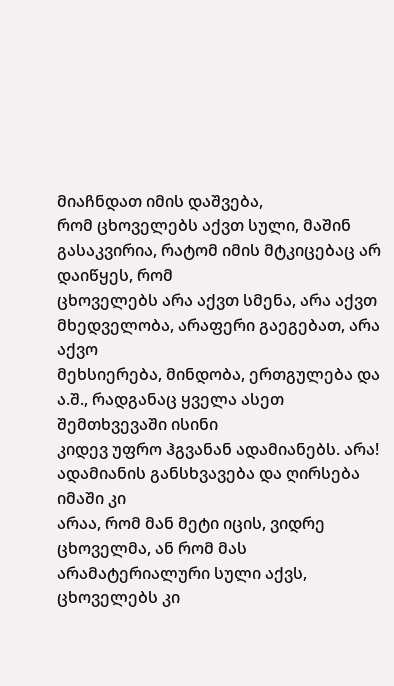მიაჩნდათ იმის დაშვება,
რომ ცხოველებს აქვთ სული, მაშინ გასაკვირია, რატომ იმის მტკიცებაც არ დაიწყეს, რომ
ცხოველებს არა აქვთ სმენა, არა აქვთ მხედველობა, არაფერი გაეგებათ, არა აქვო
მეხსიერება, მინდობა, ერთგულება და ა.შ., რადგანაც ყველა ასეთ შემთხვევაში ისინი
კიდევ უფრო ჰგვანან ადამიანებს. არა! ადამიანის განსხვავება და ღირსება იმაში კი
არაა, რომ მან მეტი იცის, ვიდრე ცხოველმა, ან რომ მას არამატერიალური სული აქვს,
ცხოველებს კი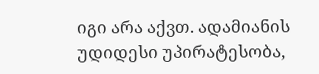იგი არა აქვთ. ადამიანის უდიდესი უპირატესობა,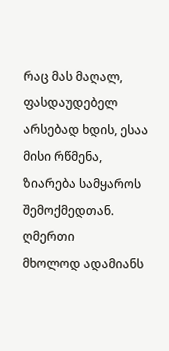რაც მას მაღალ,
ფასდაუდებელ არსებად ხდის, ესაა მისი რწმენა, ზიარება სამყაროს შემოქმედთან. ღმერთი
მხოლოდ ადამიანს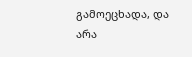გამოეცხადა, და არა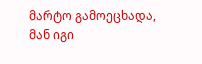მარტო გამოეცხადა, მან იგი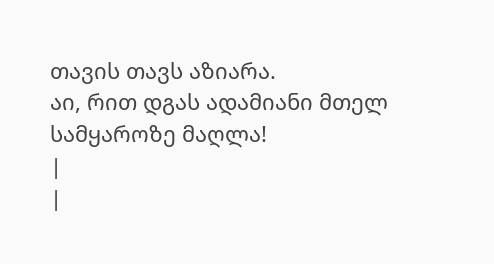თავის თავს აზიარა.
აი, რით დგას ადამიანი მთელ სამყაროზე მაღლა!
|
|